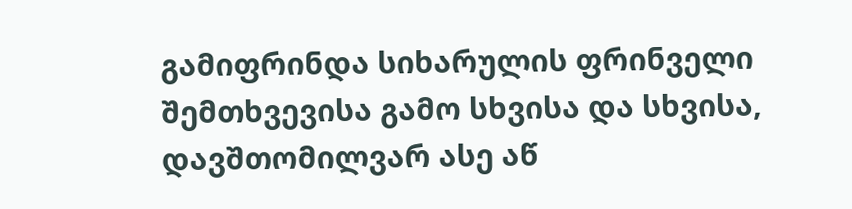გამიფრინდა სიხარულის ფრინველი
შემთხვევისა გამო სხვისა და სხვისა,
დავშთომილვარ ასე აწ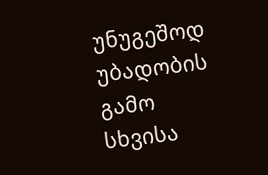უნუგეშოდ
უბადობის გამო სხვისა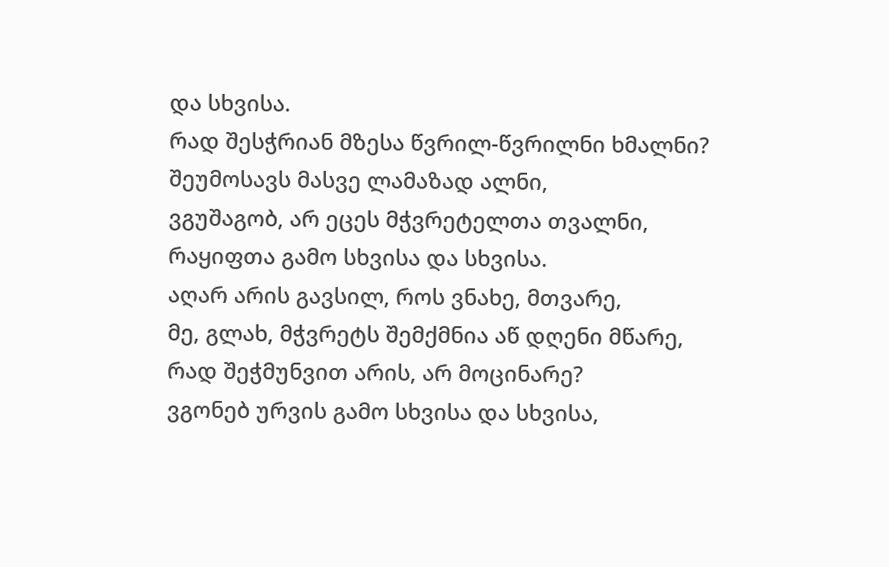და სხვისა.
რად შესჭრიან მზესა წვრილ-წვრილნი ხმალნი?
შეუმოსავს მასვე ლამაზად ალნი,
ვგუშაგობ, არ ეცეს მჭვრეტელთა თვალნი,
რაყიფთა გამო სხვისა და სხვისა.
აღარ არის გავსილ, როს ვნახე, მთვარე,
მე, გლახ, მჭვრეტს შემქმნია აწ დღენი მწარე,
რად შეჭმუნვით არის, არ მოცინარე?
ვგონებ ურვის გამო სხვისა და სხვისა,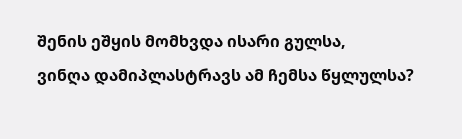შენის ეშყის მომხვდა ისარი გულსა,
ვინღა დამიპლასტრავს ამ ჩემსა წყლულსა?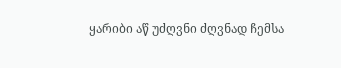ყარიბი აწ უძღვნი ძღვნად ჩემსა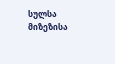სულსა
მიზეზისა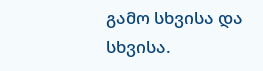გამო სხვისა და სხვისა.